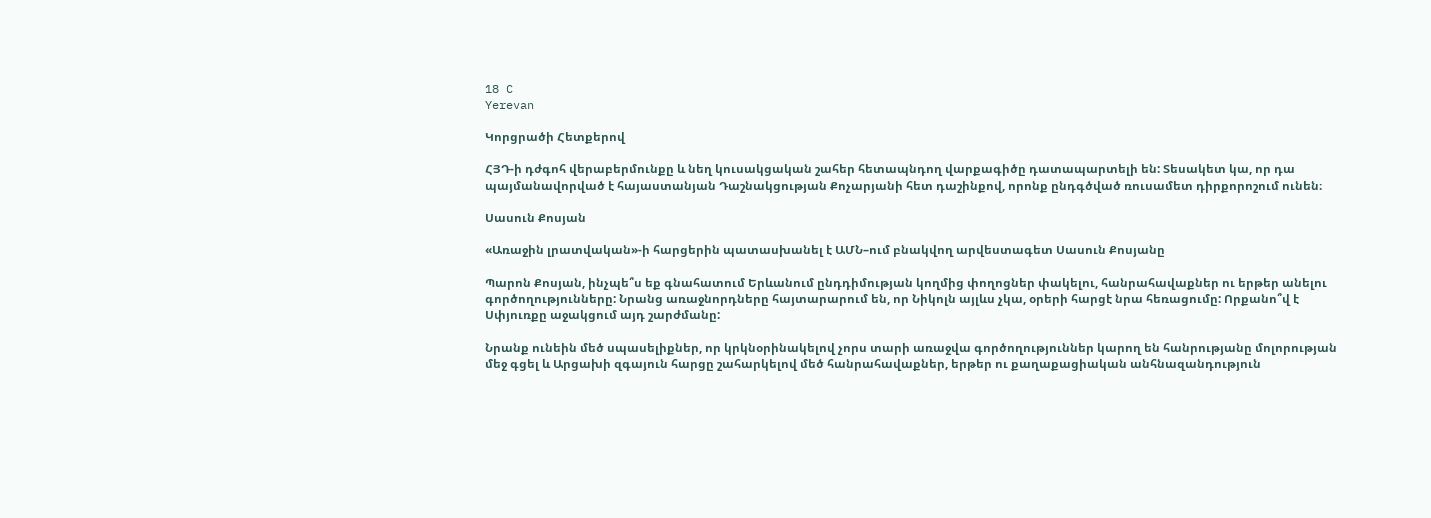18 C
Yerevan

Կորցրածի Հետքերով

ՀՅԴ‑ի դժգոհ վերաբերմունքը և նեղ կուսակցական շահեր հետապնդող վարքագիծը դատապարտելի են: Տեսակետ կա, որ դա պայմանավորված է հայաստանյան Դաշնակցության Քոչարյանի հետ դաշինքով, որոնք ընդգծված ռուսամետ դիրքորոշում ունեն։

Սասուն Քոսյան

«Առաջին լրատվական»-ի հարցերին պատասխանել է ԱՄՆ–ում բնակվող արվեստագետ Սասուն Քոսյանը

Պարոն Քոսյան, ինչպե՞ս եք գնահատում Երևանում ընդդիմության կողմից փողոցներ փակելու, հանրահավաքներ ու երթեր անելու գործողությունները: Նրանց առաջնորդները հայտարարում են, որ Նիկոլն այլևս չկա, օրերի հարցէ նրա հեռացումը: Որքանո՞վ է Սփյուռքը աջակցում այդ շարժմանը:

Նրանք ունեին մեծ սպասելիքներ, որ կրկնօրինակելով չորս տարի առաջվա գործողություններ կարող են հանրությանը մոլորության մեջ գցել և Արցախի զգայուն հարցը շահարկելով մեծ հանրահավաքներ, երթեր ու քաղաքացիական անհնազանդություն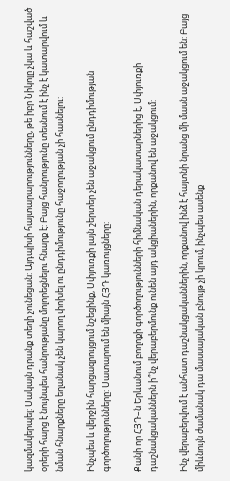կազմակերպել: Սակայն դրանք տեղի չունեցան: Այդպիսի հայտարարությունները, թե իբր Նիկոլը չկա և հաշված օրերի հարց է նույնպես հանրությանը մոլորեցնելու հնարք է: Բայց հանրությունը տեսնում է ինչ է կատարվում և նման հնարքները եղանակ չեն կարող փոխել ու ընդդիմությունը հաջողության չի հասնելու:

Ինչպես և վերջին հարցազրույցում նշեցինք, Սփյուռքի լայն շերտեր չեն աջակցում ընդդիմության գործողությունները: Սատարում են միայն ՀՅԴ կառույցները:

Քանի որ ՀՅԴ–ն Երևանում բողոքի գործողությունների հիմնական դերակատարներից է, Սփյուռքի դաշնակցականներն ի՞նչ վերաբերմունք ունեն այդ ակցիաներին, որքանով են աջակցում:

Ինչ վերաբերվում է անհատ դաշնակցականներին, որքանով ինձ է հայտնի նրանց մի մասն աջակցում են: Բայց միևնույն ժամանակ դա մասսայական բնույթ չի կրում, ինչպես ասենք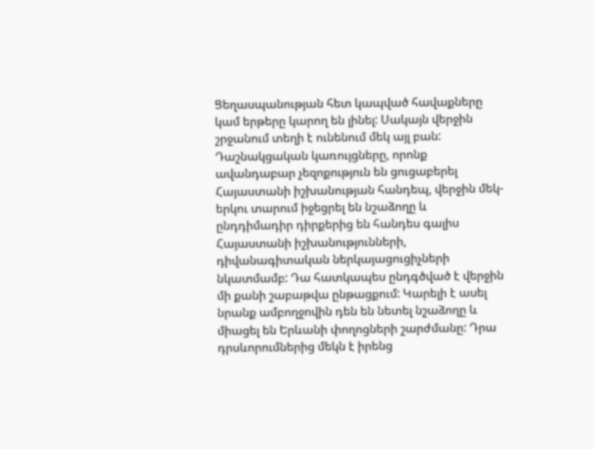Ցեղասպանության հետ կապված հավաքները կամ երթերը կարող են լինել: Սակայն վերջին շրջանում տեղի է ունենում մեկ այլ բան: Դաշնակցական կառույցները, որոնք ավանդաբար չեզոքություն են ցուցաբերել Հայաստանի իշխանության հանդեպ, վերջին մեկ-երկու տարում իջեցրել են նշաձողը և ընդդիմադիր դիրքերից են հանդես գալիս Հայաստանի իշխանությունների, դիվանագիտական ներկայացուցիչների նկատմամբ: Դա հատկապես ընդգծված է վերջին մի քանի շաբաթվա ընթացքում: Կարելի է ասել նրանք ամբողջովին դեն են նետել նշաձողը և միացել են Երևանի փողոցների շարժմանը: Դրա դրսևորումներից մեկն է իրենց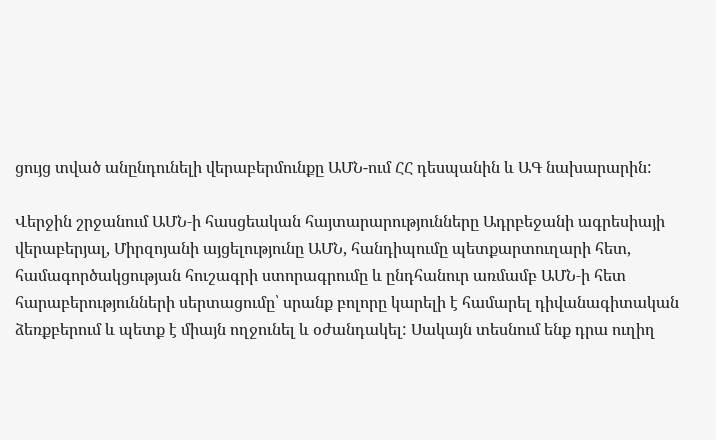ցույց տված անընդունելի վերաբերմունքը ԱՄՆ-ում ՀՀ դեսպանին և ԱԳ նախարարին:

Վերջին շրջանում ԱՄՆ‑ի հասցեական հայտարարությունները Ադրբեջանի ագրեսիայի վերաբերյալ, Միրզոյանի այցելությունը ԱՄՆ, հանդիպումը պետքարտուղարի հետ, համագործակցության հուշագրի ստորագրումը և ընդհանուր առմամբ ԱՄՆ‑ի հետ հարաբերությունների սերտացումը՝ սրանք բոլորը կարելի է համարել դիվանագիտական ձեռքբերում և պետք է միայն ողջունել և օժանդակել: Սակայն տեսնում ենք դրա ուղիղ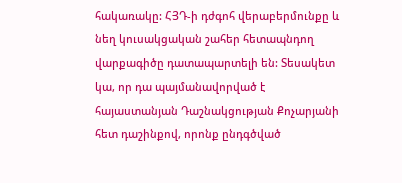հակառակը: ՀՅԴ‑ի դժգոհ վերաբերմունքը և նեղ կուսակցական շահեր հետապնդող վարքագիծը դատապարտելի են: Տեսակետ կա, որ դա պայմանավորված է հայաստանյան Դաշնակցության Քոչարյանի հետ դաշինքով, որոնք ընդգծված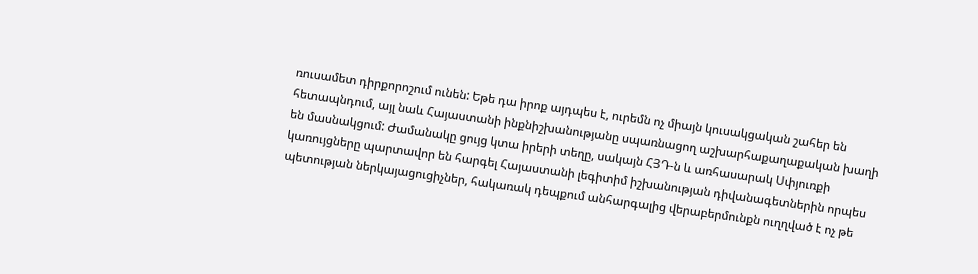ռուսամետ դիրքորոշում ունեն: Եթե դա իրոք այդպես է, ուրեմն ոչ միայն կուսակցական շահեր են հետապնդում, այլ նաև Հայաստանի ինքնիշխանությանը սպառնացող աշխարհաքաղաքական խաղի են մասնակցում: Ժամանակը ցույց կտա իրերի տեղը, սակայն ՀՅԴ‑ն և առհասարակ Սփյուռքի կառույցները պարտավոր են հարգել Հայաստանի լեգիտիմ իշխանության դիվանագետներին որպես պետության ներկայացուցիչներ, հակառակ դեպքում անհարգալից վերաբերմունքն ուղղված է ոչ թե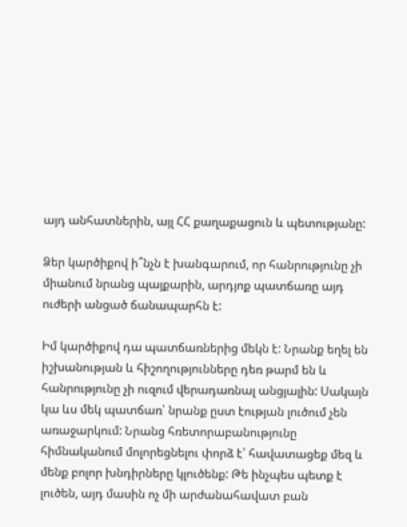այդ անհատներին, այլ ՀՀ քաղաքացուն և պետությանը:

Ձեր կարծիքով ի՞նչն է խանգարում, որ հանրությունը չի միանում նրանց պայքարին, արդյոք պատճառը այդ ուժերի անցած ճանապարհն է:

Իմ կարծիքով դա պատճառներից մեկն է: Նրանք եղել են իշխանության և հիշողությունները դեռ թարմ են և հանրությունը չի ուզում վերադառնալ անցյալին: Սակայն կա ևս մեկ պատճառ՝ նրանք ըստ էության լուծում չեն առաջարկում: Նրանց հռետորաբանությունը հիմնականում մոլորեցնելու փորձ է՝ հավատացեք մեզ և մենք բոլոր խնդիրները կլուծենք: Թե ինչպես պետք է լուծեն, այդ մասին ոչ մի արժանահավատ բան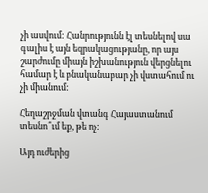չի ասվում: Հանրությունն էլ տեսնելով սա գալիս է այն եզրակացությանը, որ այս շարժումը միայն իշխանություն վերցնելու համար է և բնականաբար չի վստահում ու չի միանում:

Հեղաշրջման վտանգ Հայաստանում տեսնո՞ւմ եք, թե ոչ:

Այդ ուժերից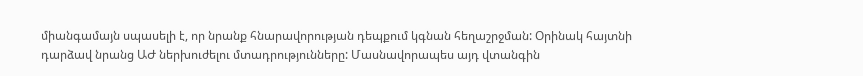միանգամայն սպասելի է, որ նրանք հնարավորության դեպքում կգնան հեղաշրջման: Օրինակ հայտնի դարձավ նրանց ԱԺ ներխուժելու մտադրությունները: Մասնավորապես այդ վտանգին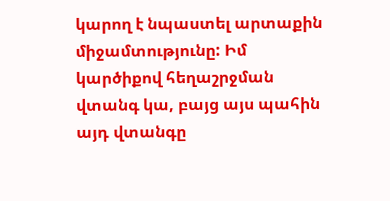կարող է նպաստել արտաքին միջամտությունը: Իմ կարծիքով հեղաշրջման վտանգ կա, բայց այս պահին այդ վտանգը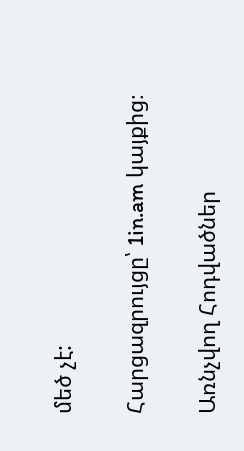մեծ չէ:

Հարցազրույցը՝ 1in.am կայքից։

Առնչվող Հոդվածներ